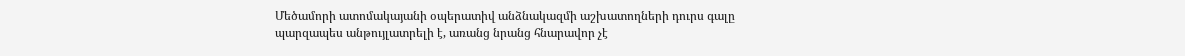Մեծամորի ատոմակայանի օպերատիվ անձնակազմի աշխատողների դուրս գալը պարզապես անթույլատրելի է, առանց նրանց հնարավոր չէ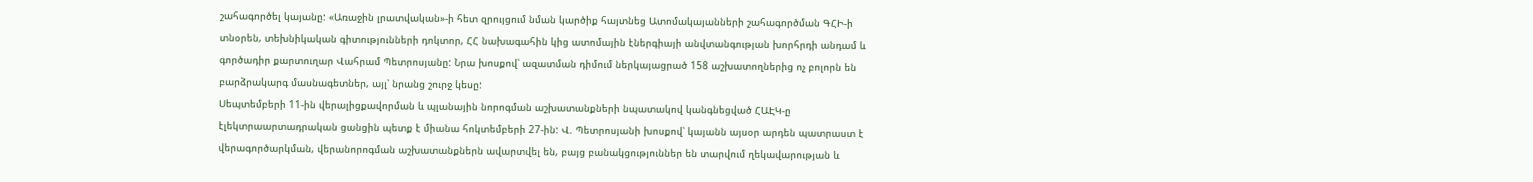շահագործել կայանը: «Առաջին լրատվական»-ի հետ զրույցում նման կարծիք հայտնեց Ատոմակայանների շահագործման ԳՀԻ-ի տնօրեն, տեխնիկական գիտությունների դոկտոր, ՀՀ նախագահին կից ատոմային էներգիայի անվտանգության խորհրդի անդամ և գործադիր քարտուղար Վահրամ Պետրոսյանը: Նրա խոսքով՝ ազատման դիմում ներկայացրած 158 աշխատողներից ոչ բոլորն են բարձրակարգ մասնագետներ, այլ՝ նրանց շուրջ կեսը:
Սեպտեմբերի 11-ին վերալիցքավորման և պլանային նորոգման աշխատանքների նպատակով կանգնեցված ՀԱԷԿ-ը էլեկտրաարտադրական ցանցին պետք է միանա հոկտեմբերի 27-ին: Վ. Պետրոսյանի խոսքով՝ կայանն այսօր արդեն պատրաստ է վերագործարկման, վերանորոգման աշխատանքներն ավարտվել են, բայց բանակցություններ են տարվում ղեկավարության և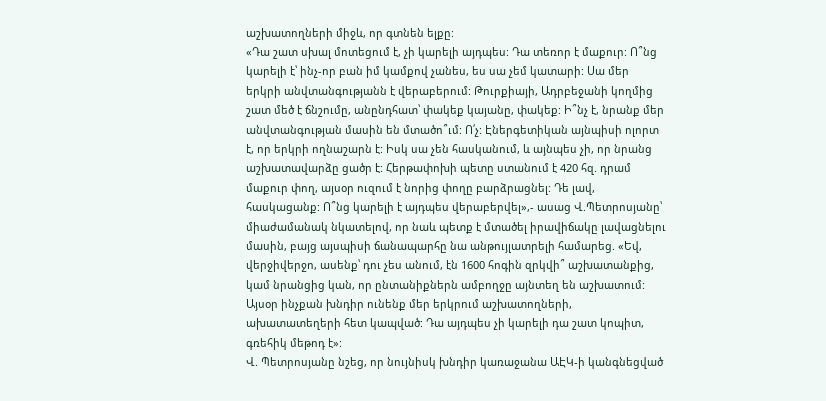աշխատողների միջև, որ գտնեն ելքը:
«Դա շատ սխալ մոտեցում է, չի կարելի այդպես: Դա տեռոր է մաքուր: Ո՞նց կարելի է՝ ինչ-որ բան իմ կամքով չանես, ես սա չեմ կատարի: Սա մեր երկրի անվտանգությանն է վերաբերում: Թուրքիայի, Ադրբեջանի կողմից շատ մեծ է ճնշումը, անընդհատ՝ փակեք կայանը, փակեք: Ի՞նչ է, նրանք մեր անվտանգության մասին են մտածո՞ւմ: Ո՛չ: Էներգետիկան այնպիսի ոլորտ է, որ երկրի ողնաշարն է: Իսկ սա չեն հասկանում, և այնպես չի, որ նրանց աշխատավարձը ցածր է: Հերթափոխի պետը ստանում է 420 հզ. դրամ մաքուր փող, այսօր ուզում է նորից փողը բարձրացնել: Դե լավ, հասկացանք: Ո՞նց կարելի է այդպես վերաբերվել»,- ասաց Վ.Պետրոսյանը՝ միաժամանակ նկատելով, որ նաև պետք է մտածել իրավիճակը լավացնելու մասին, բայց այսպիսի ճանապարհը նա անթույլատրելի համարեց. «Եվ, վերջիվերջո, ասենք՝ դու չես անում, էն 1600 հոգին զրկվի՞ աշխատանքից, կամ նրանցից կան, որ ընտանիքներն ամբողջը այնտեղ են աշխատում: Այսօր ինչքան խնդիր ունենք մեր երկրում աշխատողների, ախատատեղերի հետ կապված: Դա այդպես չի կարելի դա շատ կոպիտ, գռեհիկ մեթոդ է»:
Վ. Պետրոսյանը նշեց, որ նույնիսկ խնդիր կառաջանա ԱԷԿ-ի կանգնեցված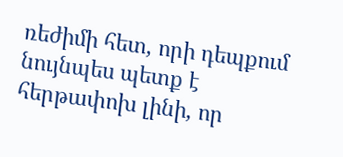ռեժիմի հետ, որի դեպքում նույնպես պետք է հերթափոխ լինի, որ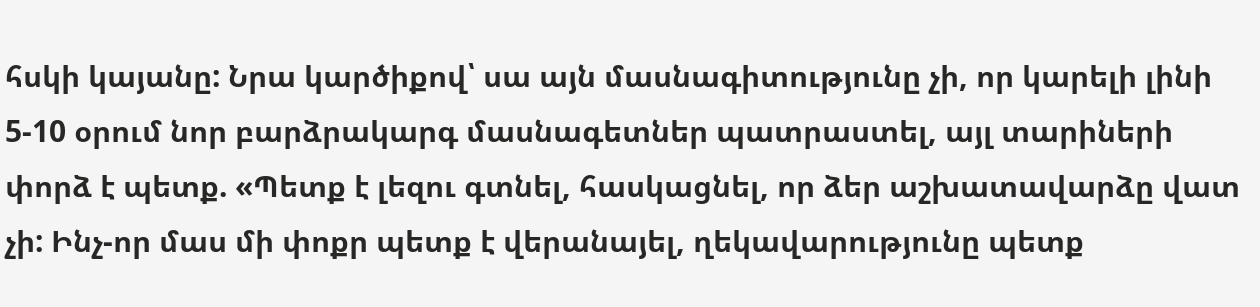հսկի կայանը: Նրա կարծիքով՝ սա այն մասնագիտությունը չի, որ կարելի լինի 5-10 օրում նոր բարձրակարգ մասնագետներ պատրաստել, այլ տարիների փորձ է պետք. «Պետք է լեզու գտնել, հասկացնել, որ ձեր աշխատավարձը վատ չի: Ինչ-որ մաս մի փոքր պետք է վերանայել, ղեկավարությունը պետք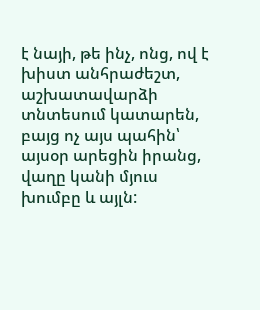է նայի, թե ինչ, ոնց, ով է խիստ անհրաժեշտ, աշխատավարձի տնտեսում կատարեն, բայց ոչ այս պահին՝ այսօր արեցին իրանց, վաղը կանի մյուս խումբը և այլն: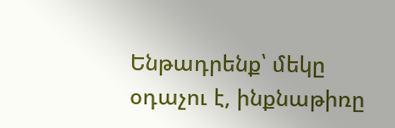Ենթադրենք՝ մեկը օդաչու է, ինքնաթիռը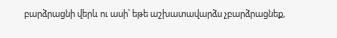բարձրացնի վերև ու ասի՝ եթե աշխատավարձս չբարձրացնեք,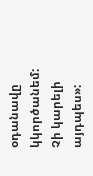օդանավը կկործանեմ: Չի կարելի այդպես»: